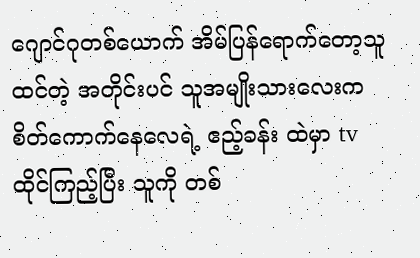ဂျောင်ဂုတစ်ယောက် အိမ်ပြန်ရောက်တော့သူထင်တဲ့ အတိုင်းပင် သူအမျိုးသားလေးက စိတ်ကောက်နေလေရဲ့ ဧည့်ခန်း ထဲမှာ tv ထိုင်ကြည့်ပြီး သူကို တစ်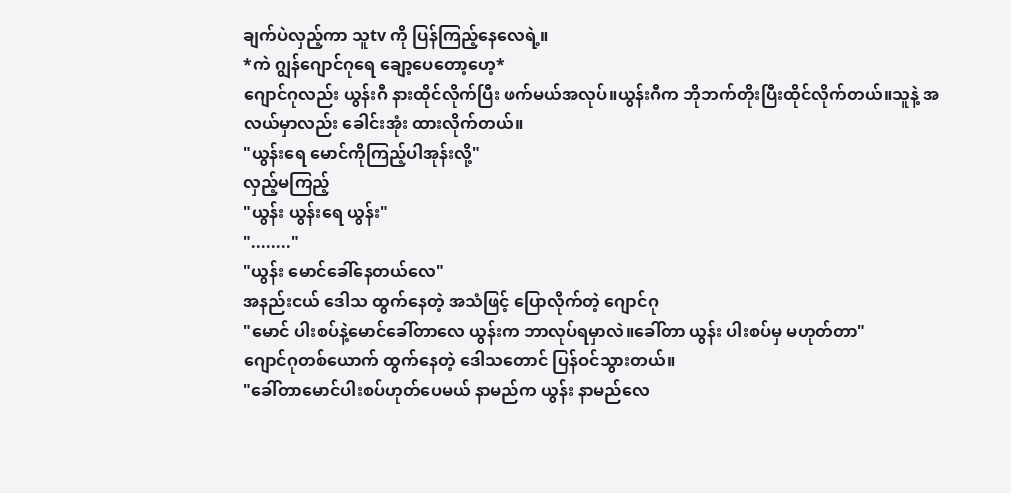ချက်ပဲလှည့်ကာ သူtv ကို ပြန်ကြည့်နေလေရဲ့။
*ကဲ ဂျွန်ဂျောင်ဂုရေ ချော့ပေတော့ဟေ့*
ဂျောင်ဂုလည်း ယွန်းဂီ နားထိုင်လိုက်ပြီး ဖက်မယ်အလုပ်။ယွန်းဂီက ဘိုဘက်တိုးပြီးထိုင်လိုက်တယ်။သူနဲ့ အလယ်မှာလည်း ခေါင်းအုံး ထားလိုက်တယ်။
"ယွန်းရေ မောင်ကိုကြည့်ပါအုန်းလို့"
လှည့်မကြည့်
"ယွန်း ယွန်းရေ ယွန်း"
"........"
"ယွန်း မောင်ခေါ်နေတယ်လေ"
အနည်းငယ် ဒေါသ ထွက်နေတဲ့ အသံဖြင့် ပြောလိုက်တဲ့ ဂျောင်ဂု
"မောင် ပါးစပ်နဲ့မောင်ခေါ်တာလေ ယွန်းက ဘာလုပ်ရမှာလဲ။ခေါ်တာ ယွန်း ပါးစပ်မှ မဟုတ်တာ"
ဂျောင်ဂုတစ်ယောက် ထွက်နေတဲ့ ဒေါသတောင် ပြန်ဝင်သွားတယ်။
"ခေါ်တာမောင်ပါးစပ်ဟုတ်ပေမယ် နာမည်က ယွန်း နာမည်လေ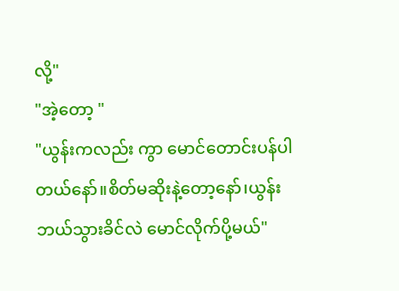လို့"
"အဲ့တော့ "
"ယွန်းကလည်း ကွာ မောင်တောင်းပန်ပါတယ်နော်။စိတ်မဆိုးနဲ့တော့နော်၊ယွန်း ဘယ်သွားခိင်လဲ မောင်လိုက်ပို့မယ်"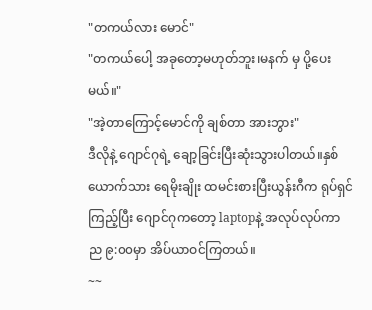"တကယ်လား မောင်"
"တကယ်ပေါ့ အခုတော့မဟုတ်ဘူး၊မနက် မှ ပို့ပေးမယ်။"
"အဲ့တာကြောင့်မောင်ကို ချစ်တာ အားဘွား"
ဒီလိုနဲ့ ဂျောင်ဂုရဲ့ ချော့ခြင်းပြီးဆုံးသွားပါတယ်။နှစ်ယောက်သား ရေမိုးချိုး ထမင်းစားပြီးယွန်းဂီက ရုပ်ရှင်ကြည့်ပြီး ဂျောင်ဂုကတော့ laptopနဲ့ အလုပ်လုပ်ကာ ည ၉:၀၀မှာ အိပ်ယာဝင်ကြတယ်။
~~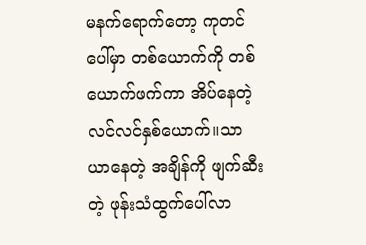မနက်ရောက်တော့ ကုတင်ပေါ်မှာ တစ်ယောက်ကို တစ်ယောက်ဖက်ကာ အိပ်နေတဲ့ လင်လင်နှစ်ယောက်။သာယာနေတဲ့ အချိန်ကို ဖျက်ဆီးတဲ့ ဖုန်းသံထွက်ပေါ်လာ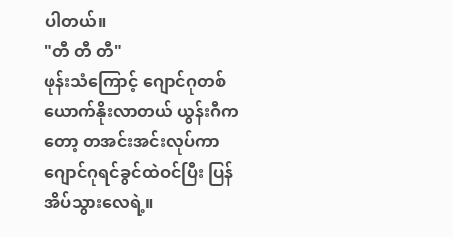ပါတယ်။
"တီ တီ တီ"
ဖုန်းသံကြောင့် ဂျောင်ဂုတစ်ယောက်နိုးလာတယ် ယွန်းဂီကတော့ တအင်းအင်းလုပ်ကာ ဂျောင်ဂုရင်ခွင်ထဲဝင်ပြီး ပြန်အိပ်သွားလေရဲ့။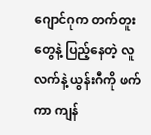ဂျောင်ဂုက တက်တူး တွေနဲ့ ပြည့်နေတဲ့ လူလက်နဲ့ ယွန်းဂီကို ဖက်ကာ ကျန်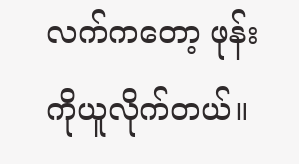လက်ကတော့ ဖုန်းကိုယူလိုက်တယ်။